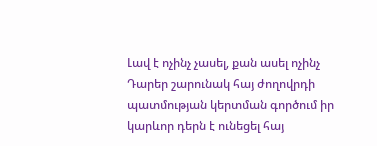Լավ է ոչինչ չասել, քան ասել ոչինչ
Դարեր շարունակ հայ ժողովրդի պատմության կերտման գործում իր կարևոր դերն է ունեցել հայ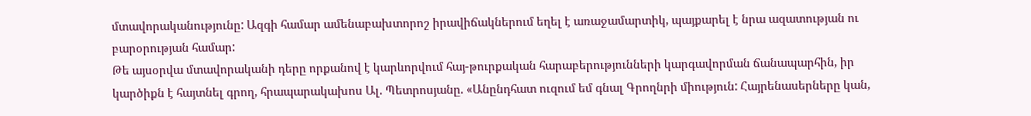մտավորականությունը: Ազգի համար ամենաբախտորոշ իրավիճակներում եղել է առաջամարտիկ, պայքարել է նրա ազատության ու բարօրության համար:
Թե այսօրվա մտավորականի դերը որքանով է կարևորվում հայ-թուրքական հարաբերությունների կարգավորման ճանապարհին, իր կարծիքն է հայտնել գրող, հրապարակախոս Ալ. Պետրոսյանը. «Անընդհատ ուզում եմ գնալ Գրողնրի միություն: Հայրենասերները կան,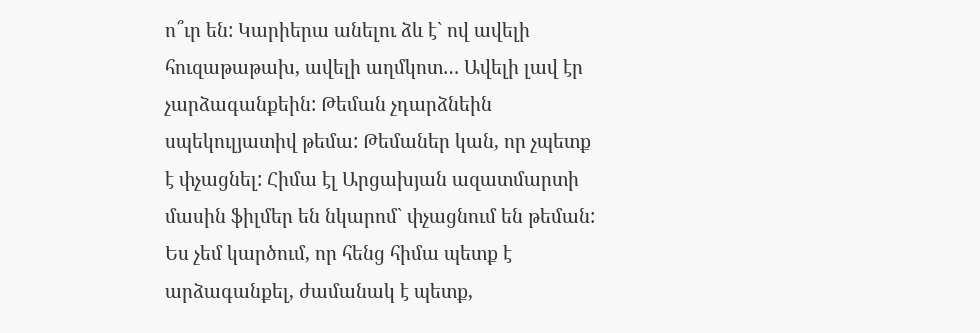ո՞ւր են: Կարիերա անելու ձև է` ով ավելի հուզաթաթախ, ավելի աղմկոտ… Ավելի լավ էր չարձագանքեին: Թեման չդարձնեին սպեկուլյատիվ թեմա: Թեմաներ կան, որ չպետք է փչացնել: Հիմա էլ Արցախյան ազատմարտի մասին ֆիլմեր են նկարոմ` փչացնում են թեման: Ես չեմ կարծում, որ հենց հիմա պետք է արձագանքել, ժամանակ է պետք,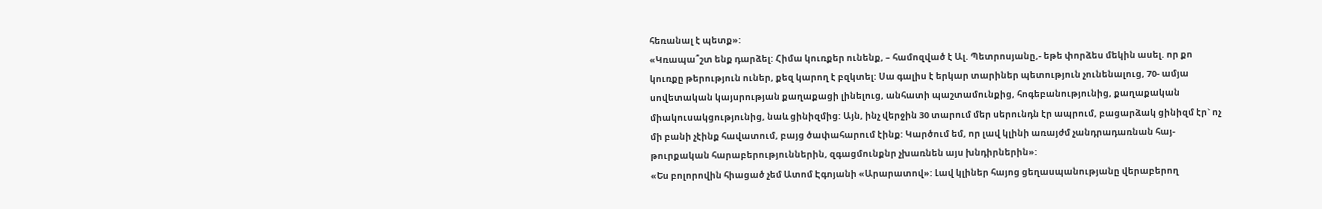հեռանալ է պետք»:
«Կռապա՞շտ ենք դարձել: Հիմա կուռքեր ունենք, – համոզված է Ալ. Պետրոսյանը,- եթե փորձես մեկին ասել. որ քո կուռքը թերություն ուներ, քեզ կարող է բզկտել: Սա գալիս է երկար տարիներ պետություն չունենալուց, 70- ամյա սովետական կայսրության քաղաքացի լինելուց, անհատի պաշտամունքից, հոգեբանությունից, քաղաքական միակուսակցությունից, նաև ցինիզմից: Այն, ինչ վերջին 30 տարում մեր սերունդն էր ապրում, բացարձակ ցինիզմ էր` ոչ մի բանի չէինք հավատում, բայց ծափահարում էինք: Կարծում եմ, որ լավ կլինի առայժմ չանդրադառնան հայ- թուրքական հարաբերություններին, զգացմունքնր չխառնեն այս խնդիրներին»:
«Ես բոլորովին հիացած չեմ Ատոմ Էգոյանի «Արարատով»: Լավ կլիներ հայոց ցեղասպանությանը վերաբերող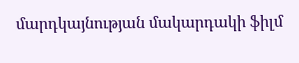մարդկայնության մակարդակի ֆիլմ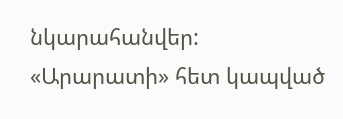նկարահանվեր: «Արարատի» հետ կապված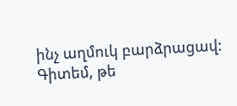ինչ աղմուկ բարձրացավ: Գիտեմ, թե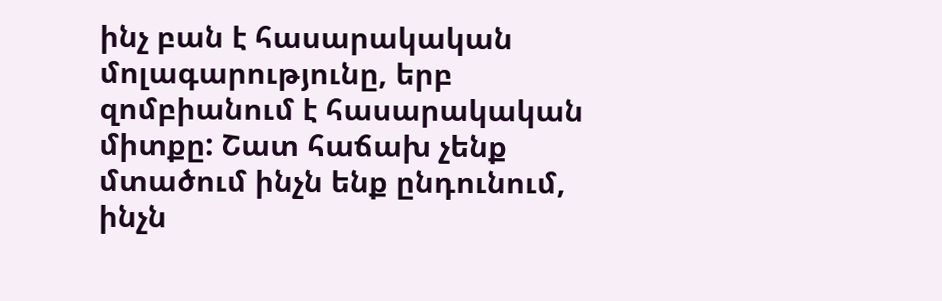ինչ բան է հասարակական մոլագարությունը, երբ զոմբիանում է հասարակական միտքը: Շատ հաճախ չենք մտածում ինչն ենք ընդունում, ինչն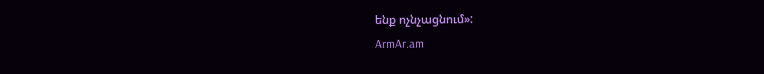ենք ոչնչացնում»:
ArmAr.am